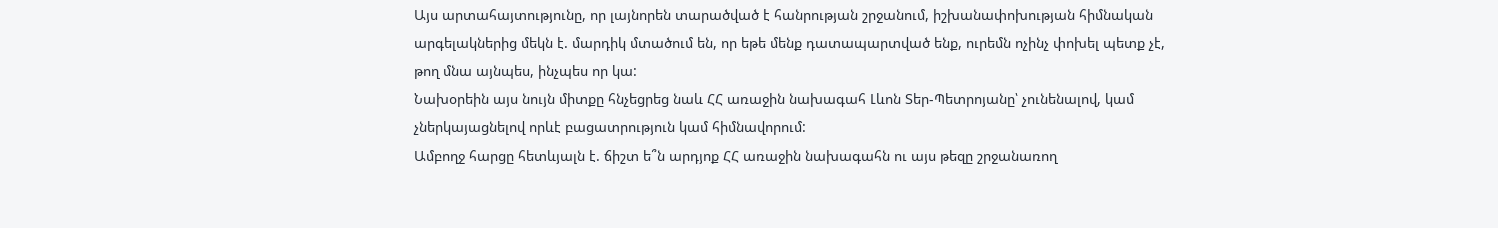Այս արտահայտությունը, որ լայնորեն տարածված է հանրության շրջանում, իշխանափոխության հիմնական արգելակներից մեկն է. մարդիկ մտածում են, որ եթե մենք դատապարտված ենք, ուրեմն ոչինչ փոխել պետք չէ, թող մնա այնպես, ինչպես որ կա:
Նախօրեին այս նույն միտքը հնչեցրեց նաև ՀՀ առաջին նախագահ Լևոն Տեր-Պետրոյանը՝ չունենալով, կամ չներկայացնելով որևէ բացատրություն կամ հիմնավորում:
Ամբողջ հարցը հետևյալն է. ճիշտ ե՞ն արդյոք ՀՀ առաջին նախագահն ու այս թեզը շրջանառող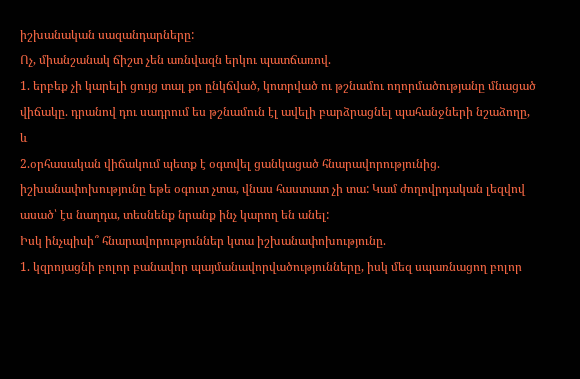իշխանական սազանդարները:
Ոչ, միանշանակ ճիշտ չեն առնվազն երկու պատճառով.
1. երբեք չի կարելի ցույց տալ քո ընկճված, կոտրված ու թշնամու ողորմածությանը մնացած վիճակը. դրանով դու սադրում ես թշնամուն էլ ավելի բարձրացնել պահանջների նշաձողը, և
2.օրհասական վիճակում պետք է օգտվել ցանկացած հնարավորությունից. իշխանափոխությունը եթե օգուտ չտա, վնաս հաստատ չի տա: Կամ ժողովրդական լեզվով ասած՝ էս նաղդա, տեսնենք նրանք ինչ կարող են անել:
Իսկ ինչպիսի՞ հնարավորություններ կտա իշխանափոխությունը.
1. կզրոյացնի բոլոր բանավոր պայմանավորվածությունները, իսկ մեզ սպառնացող բոլոր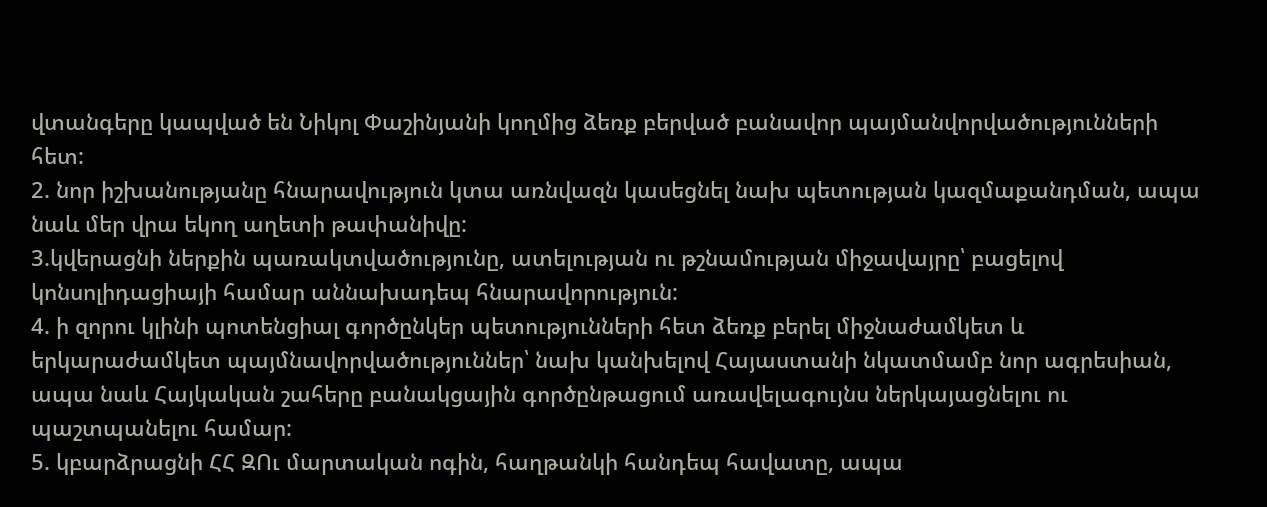վտանգերը կապված են Նիկոլ Փաշինյանի կողմից ձեռք բերված բանավոր պայմանվորվածությունների հետ:
2. նոր իշխանությանը հնարավություն կտա առնվազն կասեցնել նախ պետության կազմաքանդման, ապա նաև մեր վրա եկող աղետի թափանիվը:
3.կվերացնի ներքին պառակտվածությունը, ատելության ու թշնամության միջավայրը՝ բացելով կոնսոլիդացիայի համար աննախադեպ հնարավորություն:
4. ի զորու կլինի պոտենցիալ գործընկեր պետությունների հետ ձեռք բերել միջնաժամկետ և երկարաժամկետ պայմնավորվածություններ՝ նախ կանխելով Հայաստանի նկատմամբ նոր ագրեսիան, ապա նաև Հայկական շահերը բանակցային գործընթացում առավելագույնս ներկայացնելու ու պաշտպանելու համար:
5. կբարձրացնի ՀՀ ԶՈւ մարտական ոգին, հաղթանկի հանդեպ հավատը, ապա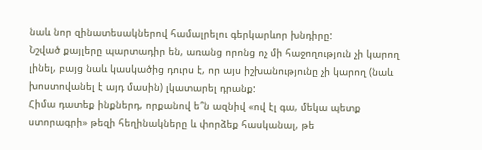նաև նոր զինատեսակներով համալրելու գերկարևոր խնդիրը:
Նշված քայլերը պարտադիր են, առանց որոնց ոչ մի հաջողություն չի կարող լինել, բայց նաև կասկածից դուրս է, որ այս իշխանությունը չի կարող (նաև խոստովանել է այդ մասին) լկատարել դրանք:
Հիմա դատեք ինքներդ, որքանով ե՞ն ազնիվ «ով էլ գա, մեկա պետք ստորագրի» թեզի հեղինակները և փորձեք հասկանալ, թե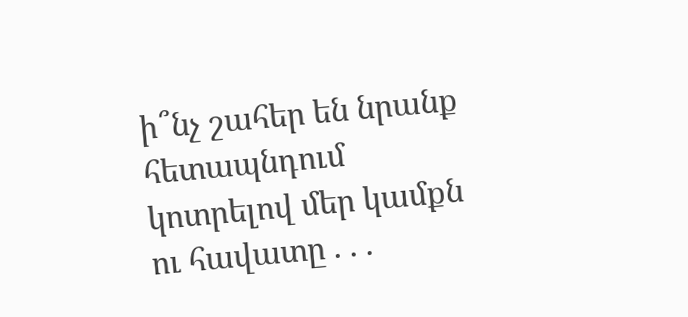ի՞նչ շահեր են նրանք հետապնդում կոտրելով մեր կամքն ու հավատը . . .